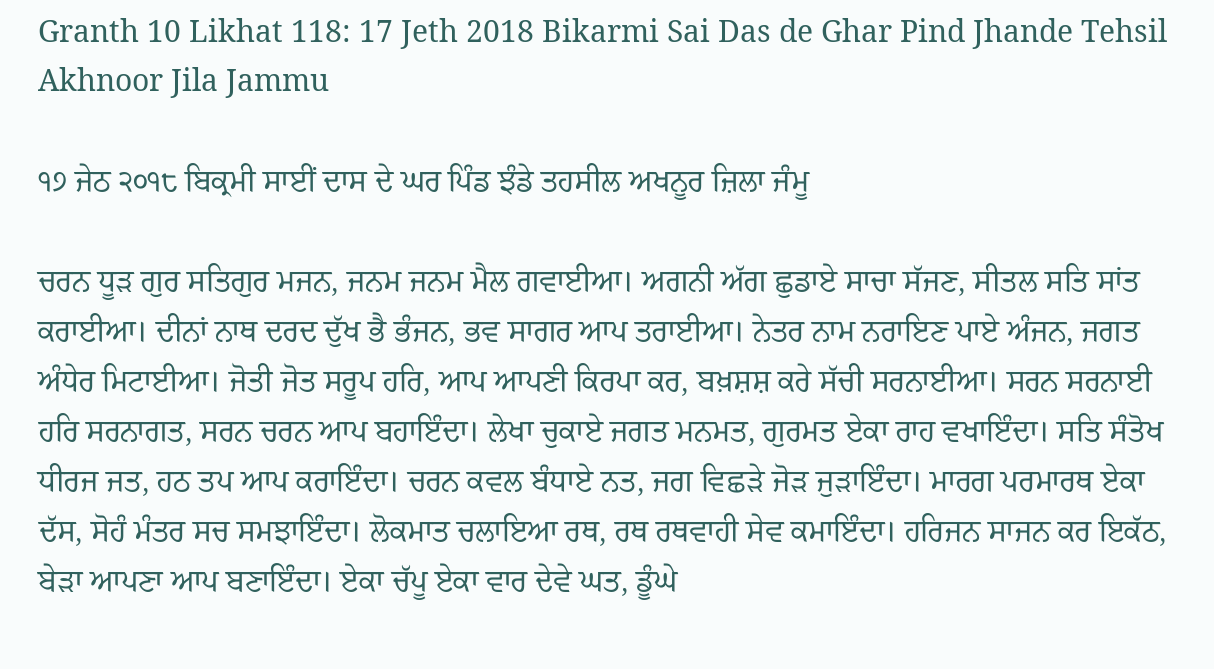Granth 10 Likhat 118: 17 Jeth 2018 Bikarmi Sai Das de Ghar Pind Jhande Tehsil Akhnoor Jila Jammu

੧੭ ਜੇਠ ੨੦੧੮ ਬਿਕ੍ਰਮੀ ਸਾਈਂ ਦਾਸ ਦੇ ਘਰ ਪਿੰਡ ਝੰਡੇ ਤਹਸੀਲ ਅਖਨੂਰ ਜ਼ਿਲਾ ਜੰਮੂ

ਚਰਨ ਧੂੜ ਗੁਰ ਸਤਿਗੁਰ ਮਜਨ, ਜਨਮ ਜਨਮ ਮੈਲ ਗਵਾਈਆ। ਅਗਨੀ ਅੱਗ ਛੁਡਾਏ ਸਾਚਾ ਸੱਜਣ, ਸੀਤਲ ਸਤਿ ਸਾਂਤ ਕਰਾਈਆ। ਦੀਨਾਂ ਨਾਥ ਦਰਦ ਦੁੱਖ ਭੈ ਭੰਜਨ, ਭਵ ਸਾਗਰ ਆਪ ਤਰਾਈਆ। ਨੇਤਰ ਨਾਮ ਨਰਾਇਣ ਪਾਏ ਅੰਜਨ, ਜਗਤ ਅੰਧੇਰ ਮਿਟਾਈਆ। ਜੋਤੀ ਜੋਤ ਸਰੂਪ ਹਰਿ, ਆਪ ਆਪਣੀ ਕਿਰਪਾ ਕਰ, ਬਖ਼ਸ਼ਸ਼ ਕਰੇ ਸੱਚੀ ਸਰਨਾਈਆ। ਸਰਨ ਸਰਨਾਈ ਹਰਿ ਸਰਨਾਗਤ, ਸਰਨ ਚਰਨ ਆਪ ਬਹਾਇੰਦਾ। ਲੇਖਾ ਚੁਕਾਏ ਜਗਤ ਮਨਮਤ, ਗੁਰਮਤ ਏਕਾ ਰਾਹ ਵਖਾਇੰਦਾ। ਸਤਿ ਸੰਤੋਖ ਧੀਰਜ ਜਤ, ਹਠ ਤਪ ਆਪ ਕਰਾਇੰਦਾ। ਚਰਨ ਕਵਲ ਬੰਧਾਏ ਨਤ, ਜਗ ਵਿਛੜੇ ਜੋੜ ਜੁੜਾਇੰਦਾ। ਮਾਰਗ ਪਰਮਾਰਥ ਏਕਾ ਦੱਸ, ਸੋਹੰ ਮੰਤਰ ਸਚ ਸਮਝਾਇੰਦਾ। ਲੋਕਮਾਤ ਚਲਾਇਆ ਰਥ, ਰਥ ਰਥਵਾਹੀ ਸੇਵ ਕਮਾਇੰਦਾ। ਹਰਿਜਨ ਸਾਜਨ ਕਰ ਇਕੱਠ, ਬੇੜਾ ਆਪਣਾ ਆਪ ਬਣਾਇੰਦਾ। ਏਕਾ ਚੱਪੂ ਏਕਾ ਵਾਰ ਦੇਵੇ ਘਤ, ਡੂੰਘੇ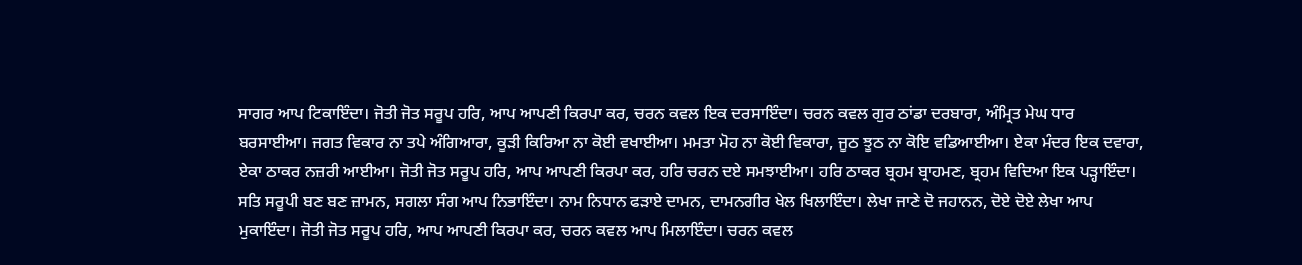ਸਾਗਰ ਆਪ ਟਿਕਾਇੰਦਾ। ਜੋਤੀ ਜੋਤ ਸਰੂਪ ਹਰਿ, ਆਪ ਆਪਣੀ ਕਿਰਪਾ ਕਰ, ਚਰਨ ਕਵਲ ਇਕ ਦਰਸਾਇੰਦਾ। ਚਰਨ ਕਵਲ ਗੁਰ ਠਾਂਡਾ ਦਰਬਾਰਾ, ਅੰਮ੍ਰਿਤ ਮੇਘ ਧਾਰ ਬਰਸਾਈਆ। ਜਗਤ ਵਿਕਾਰ ਨਾ ਤਪੇ ਅੰਗਿਆਰਾ, ਕੂੜੀ ਕਿਰਿਆ ਨਾ ਕੋਈ ਵਖਾਈਆ। ਮਮਤਾ ਮੋਹ ਨਾ ਕੋਈ ਵਿਕਾਰਾ, ਜੂਠ ਝੂਠ ਨਾ ਕੋਇ ਵਡਿਆਈਆ। ਏਕਾ ਮੰਦਰ ਇਕ ਦਵਾਰਾ, ਏਕਾ ਠਾਕਰ ਨਜ਼ਰੀ ਆਈਆ। ਜੋਤੀ ਜੋਤ ਸਰੂਪ ਹਰਿ, ਆਪ ਆਪਣੀ ਕਿਰਪਾ ਕਰ, ਹਰਿ ਚਰਨ ਦਏ ਸਮਝਾਈਆ। ਹਰਿ ਠਾਕਰ ਬ੍ਰਹਮ ਬ੍ਰਾਹਮਣ, ਬ੍ਰਹਮ ਵਿਦਿਆ ਇਕ ਪੜ੍ਹਾਇੰਦਾ। ਸਤਿ ਸਰੂਪੀ ਬਣ ਬਣ ਜ਼ਾਮਨ, ਸਗਲਾ ਸੰਗ ਆਪ ਨਿਭਾਇੰਦਾ। ਨਾਮ ਨਿਧਾਨ ਫੜਾਏ ਦਾਮਨ, ਦਾਮਨਗੀਰ ਖੇਲ ਖਿਲਾਇੰਦਾ। ਲੇਖਾ ਜਾਣੇ ਦੋ ਜਹਾਨਨ, ਦੋਏ ਦੋਏ ਲੇਖਾ ਆਪ ਮੁਕਾਇੰਦਾ। ਜੋਤੀ ਜੋਤ ਸਰੂਪ ਹਰਿ, ਆਪ ਆਪਣੀ ਕਿਰਪਾ ਕਰ, ਚਰਨ ਕਵਲ ਆਪ ਮਿਲਾਇੰਦਾ। ਚਰਨ ਕਵਲ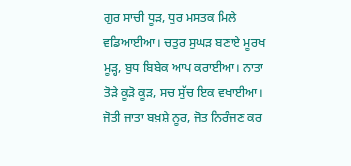ਗੁਰ ਸਾਚੀ ਧੂੜ, ਧੁਰ ਮਸਤਕ ਮਿਲੇ ਵਡਿਆਈਆ। ਚਤੁਰ ਸੁਘੜ ਬਣਾਏ ਮੂਰਖ ਮੂੜ੍ਹ, ਬੁਧ ਬਿਬੇਕ ਆਪ ਕਰਾਈਆ। ਨਾਤਾ ਤੋੜੇ ਕੂੜੋ ਕੂੜ, ਸਚ ਸੁੱਚ ਇਕ ਵਖਾਈਆ। ਜੋਤੀ ਜਾਤਾ ਬਖ਼ਸ਼ੇ ਨੂਰ, ਜੋਤ ਨਿਰੰਜਣ ਕਰ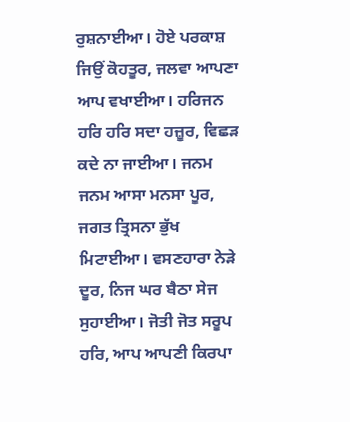ਰੁਸ਼ਨਾਈਆ। ਹੋਏ ਪਰਕਾਸ਼ ਜਿਉਂ ਕੋਹਤੂਰ, ਜਲਵਾ ਆਪਣਾ ਆਪ ਵਖਾਈਆ। ਹਰਿਜਨ ਹਰਿ ਹਰਿ ਸਦਾ ਹਜ਼ੂਰ, ਵਿਛੜ ਕਦੇ ਨਾ ਜਾਈਆ। ਜਨਮ ਜਨਮ ਆਸਾ ਮਨਸਾ ਪੂਰ, ਜਗਤ ਤ੍ਰਿਸਨਾ ਭੁੱਖ ਮਿਟਾਈਆ। ਵਸਣਹਾਰਾ ਨੇੜੇ ਦੂਰ, ਨਿਜ ਘਰ ਬੈਠਾ ਸੇਜ ਸੁਹਾਈਆ। ਜੋਤੀ ਜੋਤ ਸਰੂਪ ਹਰਿ, ਆਪ ਆਪਣੀ ਕਿਰਪਾ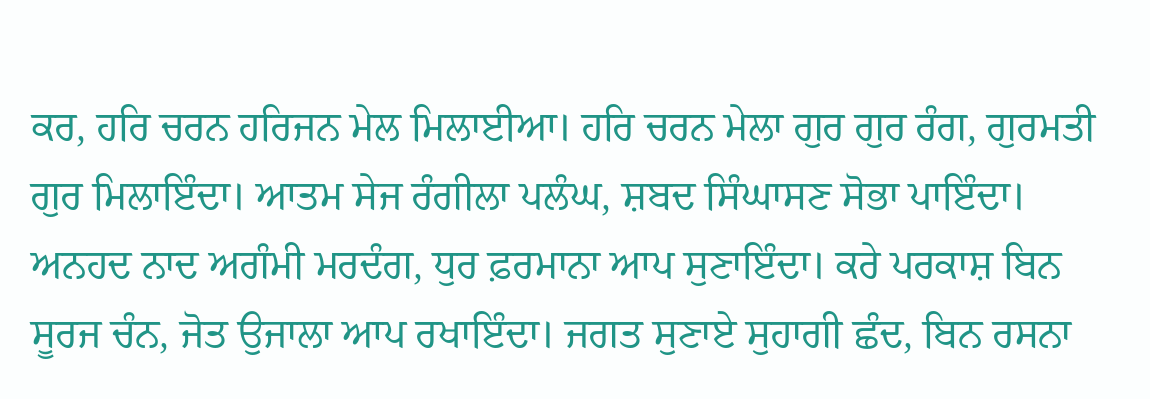ਕਰ, ਹਰਿ ਚਰਨ ਹਰਿਜਨ ਮੇਲ ਮਿਲਾਈਆ। ਹਰਿ ਚਰਨ ਮੇਲਾ ਗੁਰ ਗੁਰ ਰੰਗ, ਗੁਰਮਤੀ ਗੁਰ ਮਿਲਾਇੰਦਾ। ਆਤਮ ਸੇਜ ਰੰਗੀਲਾ ਪਲੰਘ, ਸ਼ਬਦ ਸਿੰਘਾਸਣ ਸੋਭਾ ਪਾਇੰਦਾ। ਅਨਹਦ ਨਾਦ ਅਗੰਮੀ ਮਰਦੰਗ, ਧੁਰ ਫ਼ਰਮਾਨਾ ਆਪ ਸੁਣਾਇੰਦਾ। ਕਰੇ ਪਰਕਾਸ਼ ਬਿਨ ਸੂਰਜ ਚੰਨ, ਜੋਤ ਉਜਾਲਾ ਆਪ ਰਖਾਇੰਦਾ। ਜਗਤ ਸੁਣਾਏ ਸੁਹਾਗੀ ਛੰਦ, ਬਿਨ ਰਸਨਾ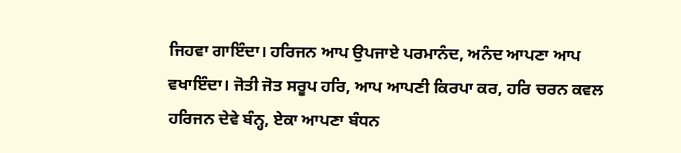ਜਿਹਵਾ ਗਾਇੰਦਾ। ਹਰਿਜਨ ਆਪ ਉਪਜਾਏ ਪਰਮਾਨੰਦ, ਅਨੰਦ ਆਪਣਾ ਆਪ ਵਖਾਇੰਦਾ। ਜੋਤੀ ਜੋਤ ਸਰੂਪ ਹਰਿ, ਆਪ ਆਪਣੀ ਕਿਰਪਾ ਕਰ, ਹਰਿ ਚਰਨ ਕਵਲ ਹਰਿਜਨ ਦੇਵੇ ਬੰਨ੍ਹ, ਏਕਾ ਆਪਣਾ ਬੰਧਨ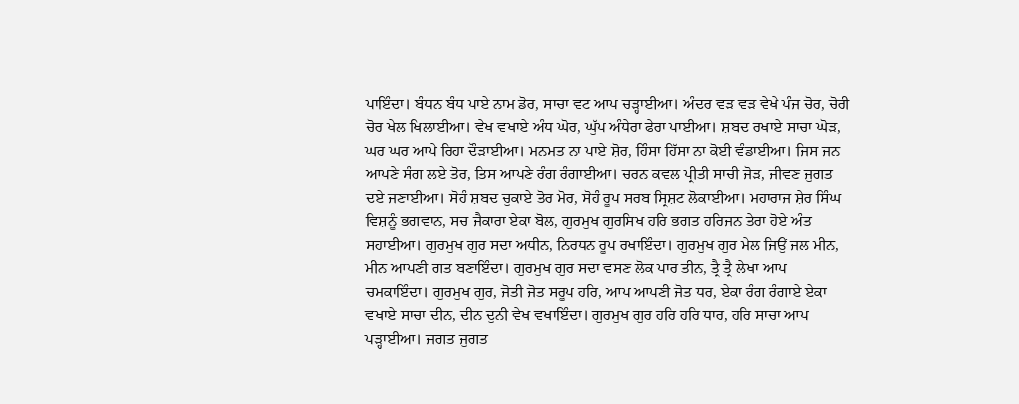ਪਾਇੰਦਾ। ਬੰਧਨ ਬੰਧ ਪਾਏ ਨਾਮ ਡੋਰ, ਸਾਚਾ ਵਟ ਆਪ ਚੜ੍ਹਾਈਆ। ਅੰਦਰ ਵੜ ਵੜ ਵੇਖੇ ਪੰਜ ਚੋਰ, ਚੋਰੀ ਚੋਰ ਖੇਲ ਖਿਲਾਈਆ। ਵੇਖ ਵਖਾਏ ਅੰਧ ਘੋਰ, ਘੁੱਪ ਅੰਧੇਰਾ ਫੇਰਾ ਪਾਈਆ। ਸ਼ਬਦ ਰਖਾਏ ਸਾਚਾ ਘੋੜ, ਘਰ ਘਰ ਆਪੇ ਰਿਹਾ ਦੌੜਾਈਆ। ਮਨਮਤ ਨਾ ਪਾਏ ਸ਼ੋਰ, ਹਿੰਸਾ ਹਿੱਸਾ ਨਾ ਕੋਈ ਵੰਡਾਈਆ। ਜਿਸ ਜਨ ਆਪਣੇ ਸੰਗ ਲਏ ਤੋਰ, ਤਿਸ ਆਪਣੇ ਰੰਗ ਰੰਗਾਈਆ। ਚਰਨ ਕਵਲ ਪ੍ਰੀਤੀ ਸਾਚੀ ਜੋੜ, ਜੀਵਣ ਜੁਗਤ ਦਏ ਜਣਾਈਆ। ਸੋਹੰ ਸ਼ਬਦ ਚੁਕਾਏ ਤੋਰ ਮੋਰ, ਸੋਹੰ ਰੂਪ ਸਰਬ ਸ੍ਰਿਸ਼ਟ ਲੋਕਾਈਆ। ਮਹਾਰਾਜ ਸ਼ੇਰ ਸਿੰਘ ਵਿਸ਼ਨੂੰ ਭਗਵਾਨ, ਸਚ ਜੈਕਾਰਾ ਏਕਾ ਬੋਲ, ਗੁਰਮੁਖ ਗੁਰਸਿਖ ਹਰਿ ਭਗਤ ਹਰਿਜਨ ਤੇਰਾ ਹੋਏ ਅੰਤ ਸਹਾਈਆ। ਗੁਰਮੁਖ ਗੁਰ ਸਦਾ ਅਧੀਨ, ਨਿਰਧਨ ਰੂਪ ਰਖਾਇੰਦਾ। ਗੁਰਮੁਖ ਗੁਰ ਮੇਲ ਜਿਉਂ ਜਲ ਮੀਨ, ਮੀਨ ਆਪਣੀ ਗਤ ਬਣਾਇੰਦਾ। ਗੁਰਮੁਖ ਗੁਰ ਸਦਾ ਵਸਣ ਲੋਕ ਪਾਰ ਤੀਨ, ਤ੍ਰੈ ਤ੍ਰੈ ਲੇਖਾ ਆਪ ਚਮਕਾਇੰਦਾ। ਗੁਰਮੁਖ ਗੁਰ, ਜੋਤੀ ਜੋਤ ਸਰੂਪ ਹਰਿ, ਆਪ ਆਪਣੀ ਜੋਤ ਧਰ, ਏਕਾ ਰੰਗ ਰੰਗਾਏ ਏਕਾ ਵਖਾਏ ਸਾਚਾ ਦੀਨ, ਦੀਨ ਦੁਨੀ ਵੇਖ ਵਖਾਇੰਦਾ। ਗੁਰਮੁਖ ਗੁਰ ਹਰਿ ਹਰਿ ਧਾਰ, ਹਰਿ ਸਾਚਾ ਆਪ ਪੜ੍ਹਾਈਆ। ਜਗਤ ਜੁਗਤ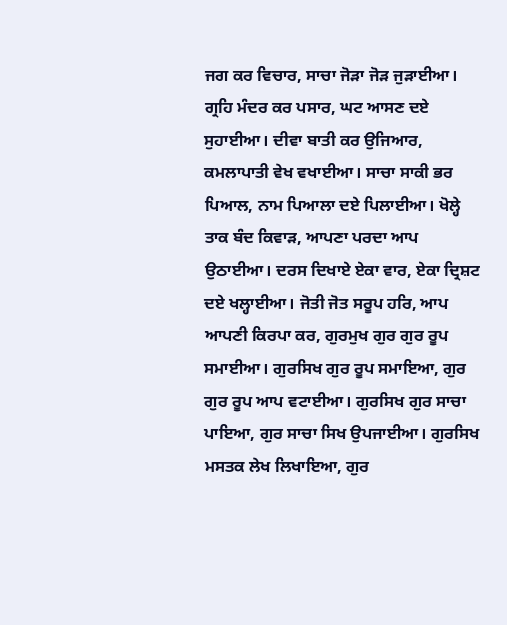ਜਗ ਕਰ ਵਿਚਾਰ, ਸਾਚਾ ਜੋੜਾ ਜੋੜ ਜੁੜਾਈਆ। ਗ੍ਰਹਿ ਮੰਦਰ ਕਰ ਪਸਾਰ, ਘਟ ਆਸਣ ਦਏ ਸੁਹਾਈਆ। ਦੀਵਾ ਬਾਤੀ ਕਰ ਉਜਿਆਰ, ਕਮਲਾਪਾਤੀ ਵੇਖ ਵਖਾਈਆ। ਸਾਚਾ ਸਾਕੀ ਭਰ ਪਿਆਲ, ਨਾਮ ਪਿਆਲਾ ਦਏ ਪਿਲਾਈਆ। ਖੋਲ੍ਹੇ ਤਾਕ ਬੰਦ ਕਿਵਾੜ, ਆਪਣਾ ਪਰਦਾ ਆਪ ਉਠਾਈਆ। ਦਰਸ ਦਿਖਾਏ ਏਕਾ ਵਾਰ, ਏਕਾ ਦ੍ਰਿਸ਼ਟ ਦਏ ਖਲ੍ਹਾਈਆ। ਜੋਤੀ ਜੋਤ ਸਰੂਪ ਹਰਿ, ਆਪ ਆਪਣੀ ਕਿਰਪਾ ਕਰ, ਗੁਰਮੁਖ ਗੁਰ ਗੁਰ ਰੂਪ ਸਮਾਈਆ। ਗੁਰਸਿਖ ਗੁਰ ਰੂਪ ਸਮਾਇਆ, ਗੁਰ ਗੁਰ ਰੂਪ ਆਪ ਵਟਾਈਆ। ਗੁਰਸਿਖ ਗੁਰ ਸਾਚਾ ਪਾਇਆ, ਗੁਰ ਸਾਚਾ ਸਿਖ ਉਪਜਾਈਆ। ਗੁਰਸਿਖ ਮਸਤਕ ਲੇਖ ਲਿਖਾਇਆ, ਗੁਰ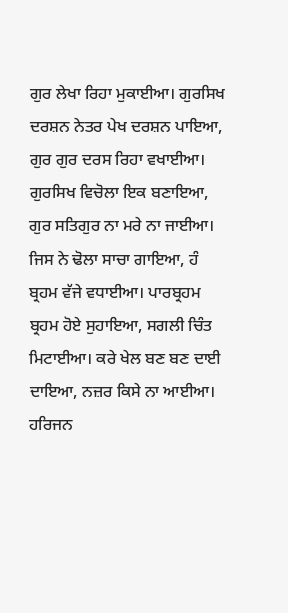ਗੁਰ ਲੇਖਾ ਰਿਹਾ ਮੁਕਾਈਆ। ਗੁਰਸਿਖ ਦਰਸ਼ਨ ਨੇਤਰ ਪੇਖ ਦਰਸ਼ਨ ਪਾਇਆ, ਗੁਰ ਗੁਰ ਦਰਸ ਰਿਹਾ ਵਖਾਈਆ। ਗੁਰਸਿਖ ਵਿਚੋਲਾ ਇਕ ਬਣਾਇਆ, ਗੁਰ ਸਤਿਗੁਰ ਨਾ ਮਰੇ ਨਾ ਜਾਈਆ। ਜਿਸ ਨੇ ਢੋਲਾ ਸਾਚਾ ਗਾਇਆ, ਹੰ ਬ੍ਰਹਮ ਵੱਜੇ ਵਧਾਈਆ। ਪਾਰਬ੍ਰਹਮ ਬ੍ਰਹਮ ਹੋਏ ਸੁਹਾਇਆ, ਸਗਲੀ ਚਿੰਤ ਮਿਟਾਈਆ। ਕਰੇ ਖੇਲ ਬਣ ਬਣ ਦਾਈ ਦਾਇਆ, ਨਜ਼ਰ ਕਿਸੇ ਨਾ ਆਈਆ। ਹਰਿਜਨ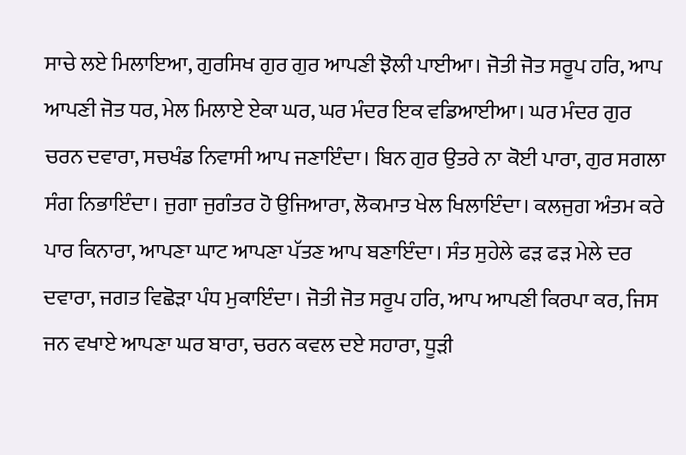ਸਾਚੇ ਲਏ ਮਿਲਾਇਆ, ਗੁਰਸਿਖ ਗੁਰ ਗੁਰ ਆਪਣੀ ਝੋਲੀ ਪਾਈਆ। ਜੋਤੀ ਜੋਤ ਸਰੂਪ ਹਰਿ, ਆਪ ਆਪਣੀ ਜੋਤ ਧਰ, ਮੇਲ ਮਿਲਾਏ ਏਕਾ ਘਰ, ਘਰ ਮੰਦਰ ਇਕ ਵਡਿਆਈਆ। ਘਰ ਮੰਦਰ ਗੁਰ ਚਰਨ ਦਵਾਰਾ, ਸਚਖੰਡ ਨਿਵਾਸੀ ਆਪ ਜਣਾਇੰਦਾ। ਬਿਨ ਗੁਰ ਉਤਰੇ ਨਾ ਕੋਈ ਪਾਰਾ, ਗੁਰ ਸਗਲਾ ਸੰਗ ਨਿਭਾਇੰਦਾ। ਜੁਗਾ ਜੁਗੰਤਰ ਹੋ ਉਜਿਆਰਾ, ਲੋਕਮਾਤ ਖੇਲ ਖਿਲਾਇੰਦਾ। ਕਲਜੁਗ ਅੰਤਮ ਕਰੇ ਪਾਰ ਕਿਨਾਰਾ, ਆਪਣਾ ਘਾਟ ਆਪਣਾ ਪੱਤਣ ਆਪ ਬਣਾਇੰਦਾ। ਸੰਤ ਸੁਹੇਲੇ ਫੜ ਫੜ ਮੇਲੇ ਦਰ ਦਵਾਰਾ, ਜਗਤ ਵਿਛੋੜਾ ਪੰਧ ਮੁਕਾਇੰਦਾ। ਜੋਤੀ ਜੋਤ ਸਰੂਪ ਹਰਿ, ਆਪ ਆਪਣੀ ਕਿਰਪਾ ਕਰ, ਜਿਸ ਜਨ ਵਖਾਏ ਆਪਣਾ ਘਰ ਬਾਰਾ, ਚਰਨ ਕਵਲ ਦਏ ਸਹਾਰਾ, ਧੂੜੀ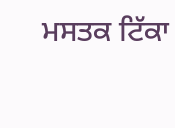ਮਸਤਕ ਟਿੱਕਾ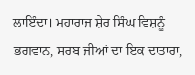ਲਾਇੰਦਾ। ਮਹਾਰਾਜ ਸ਼ੇਰ ਸਿੰਘ ਵਿਸ਼ਨੂੰ ਭਗਵਾਨ, ਸਰਬ ਜੀਆਂ ਦਾ ਇਕ ਦਾਤਾਰਾ,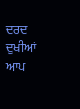ਦਰਦ ਦੁਖੀਆਂ ਆਪ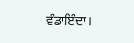ਵੰਡਾਇੰਦਾ।